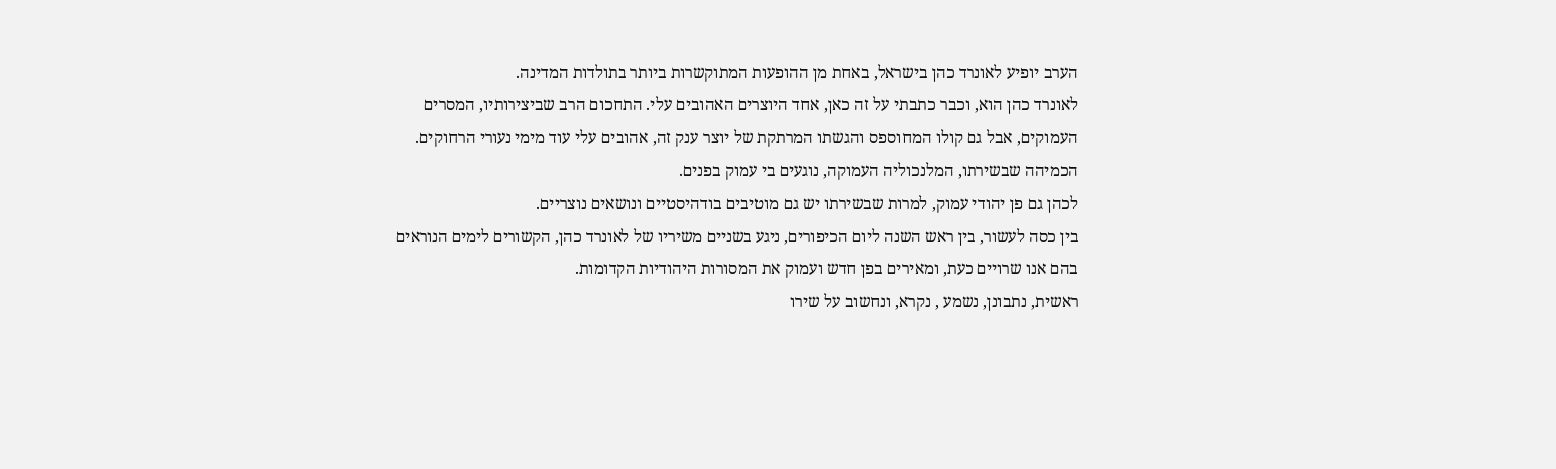הערב יופיע לאונרד כהן בישראל, באחת מן ההופעות המתוקשרות ביותר בתולדות המדינה.
לאונרד כהן הוא, וכבר כתבתי על זה כאן, אחד היוצרים האהובים עלי. התחכום הרב שביצירותיו, המסרים העמוקים, אבל גם קולו המחוספס והגשתו המרתקת של יוצר ענק זה, אהובים עלי עוד מימי נעורי הרחוקים.
הכמיהה שבשירתו, המלנכוליה העמוקה, נוגעים בי עמוק בפנים.
לכהן גם פן יהודי עמוק, למרות שבשירתו יש גם מוטיבים בודהיסטיים ונושאים נוצריים.
בין כסה לעשור, בין ראש השנה ליום הכיפורים, ניגע בשניים משיריו של לאונרד כהן, הקשורים לימים הנוראים בהם אנו שרויים כעת, ומאירים בפן חדש ועמוק את המסורות היהודיות הקדומות.
ראשית, נתבונן, נשמע , נקרא, ונחשוב על שירו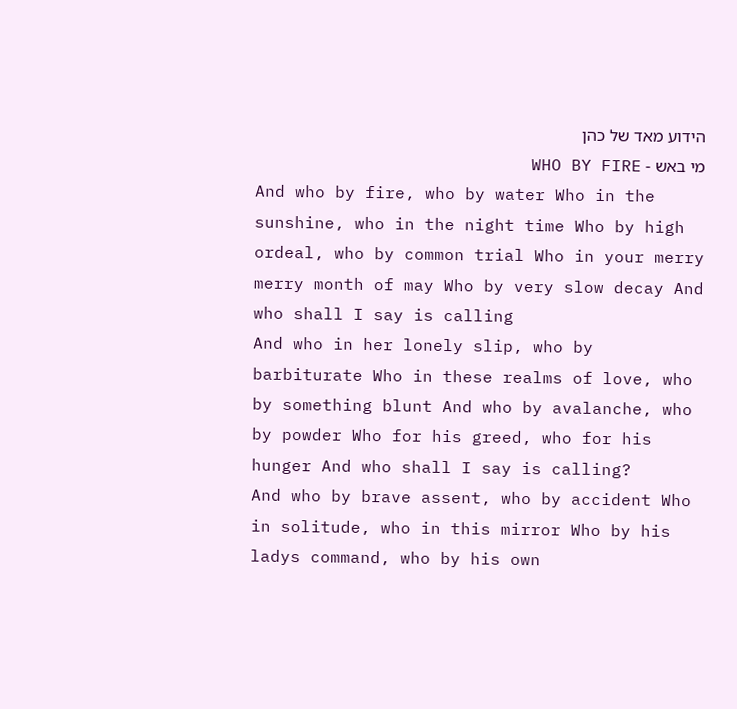הידוע מאד של כהן
מי באש - WHO BY FIRE
And who by fire, who by water Who in the sunshine, who in the night time Who by high ordeal, who by common trial Who in your merry merry month of may Who by very slow decay And who shall I say is calling
And who in her lonely slip, who by barbiturate Who in these realms of love, who by something blunt And who by avalanche, who by powder Who for his greed, who for his hunger And who shall I say is calling?
And who by brave assent, who by accident Who in solitude, who in this mirror Who by his ladys command, who by his own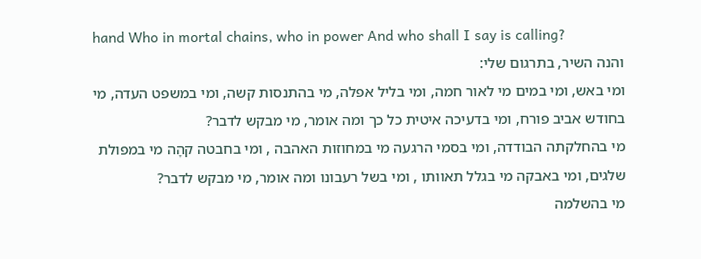hand Who in mortal chains, who in power And who shall I say is calling?
והנה השיר, בתרגום שלי:
ומי באש, ומי במים מי לאור חמה, ומי בליל אפלה, מי בהתנסות קשה, ומי במשפט העדה, מי בחודש אביב פורח, ומי בדעיכה איטית כל כך ומה אומר, מי מבקש לדבר?
מי בהחלקתה הבודדה, ומי בסמי הרגעה מי במחוזות האהבה , ומי בחבטה קהָה מי במפולת שלגים, ומי באבקה מי בגלל תאוותו , ומי בשל רעבונו ומה אומר, מי מבקש לדבר?
מי בהשלמה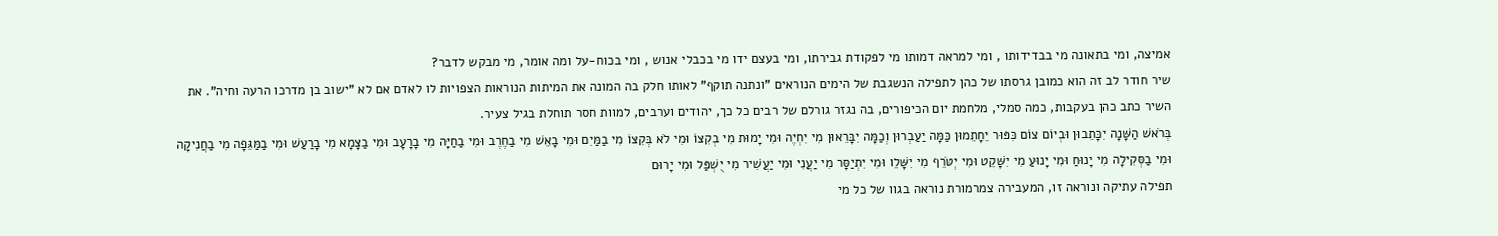אמיצה, ומי בתאונה מי בבדידותו , ומי למראה דמותו מי לפקודת גבירתו, ומי בעצם ידו מי בכבלי אנוש , ומי בכוח-על ומה אומר, מי מבקש לדבר?
שיר חודר לב זה הוא כמובן גרסתו של כהן לתפילה הנשגבת של הימים הנוראים "ונתנה תוקף" לאותו חלק בה המונה את המיתות הנוראות הצפויות לו לאדם אם לא "ישוב בן מדרכו הרעה וחיה". את השיר כתב כהן בעקבות, כמה סמלי, מלחמת יום הכיפורים, בה נגזר גורלם של רבים כל כך, יהודים וערבים, למוות חסר תוחלת בגיל צעיר.
בְּרֹאשׁ הַשָּׁנָה יִכָּתֵבוּן וּבְיוֹם צוֹם כִּפּוּר יֵחָתֵמוּן כַּמָּה יַעַבְרוּן וְכַמָּה יִבָּרֵאוּן מִי יִחְיֶה וּמִי יָמוּת מִי בְקִצּוֹ וּמִי לֹא בְּקִצּוֹ מִי בַמַּיִם וּמִי בָאֵשׁ מִי בַחֶרֶב וּמִי בַחַיָּה מִי בָרָעָב וּמִי בַצָּמָא מִי בָרַעַשׁ וּמִי בַמַּגֵּפָה מִי בַחֲנִיקָה וּמִי בַסְּקִילָה מִי יָנוּחַ וּמִי יָנוּעַ מִי יִשָּׁקֵט וּמִי יְטֹּרֵף מִי יִשָּׁלֵו וּמִי יִתְיַסָּר מִי יַעֲנִי וּמִי יַעֲשִׁיר מִי יֻשְׁפַּל וּמִי יָרוּם
תפילה עתיקה ונוראה זו, המעבירה צמרמורת נוראה בגוו של כל מי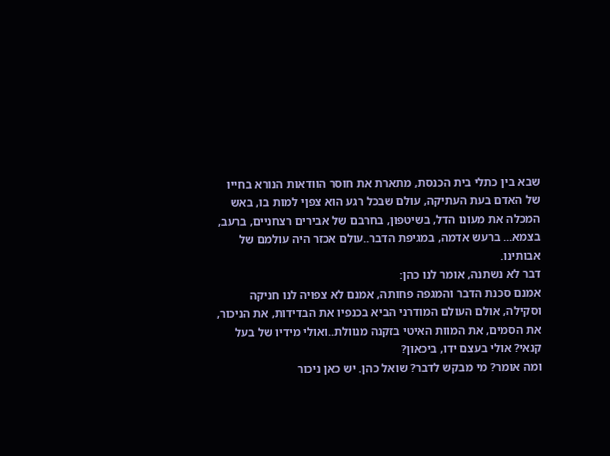שבא בין כתלי בית הכנסת, מתארת את חוסר הוודאות הנורא בחייו של האדם בעת העתיקה, עולם שבכל רגע הוא צפןי למות בו, באש המכלה את מעונו הדל, בשיטפון, בחרבם של אבירים רצחניים, ברעב, בצמא... ברעש אדמה, במגיפת הדבר..עולם אכזר היה עולמם של אבותינו.
דבר לא נשתנה, אומר לנו כהן:
אמנם סכנת הדבר והמגפה פחותה, אמנם לא צפויה לנו חניקה וסקילה, אולם העולם המודרני הביא בכנפיו את הבדידות, את הניכור, את הסמים, את המוות האיטי בזקנה מנוולת..ואולי מידיו של בעל קנאי? אולי בעצם ידו, ביכאון?
ומה אומר? מי מבקש לדבר? שואל כהן. יש כאן ניכור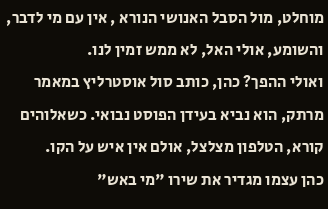מוחלט, מול הסבל האנושי הנורא , אין עם מי לדבר, והשומע, אולי האל, לא ממש זמין לנו.
ואולי ההפך? כהן, כותב סול אוסטרליץ במאמר מרתק, הוא נביא בעידן הפוסט נבואי. כשאלוהים קורא, הטלפון מצלצל, אולם אין איש על הקו.
כהן עצמו מגדיר את שירו "מי באש"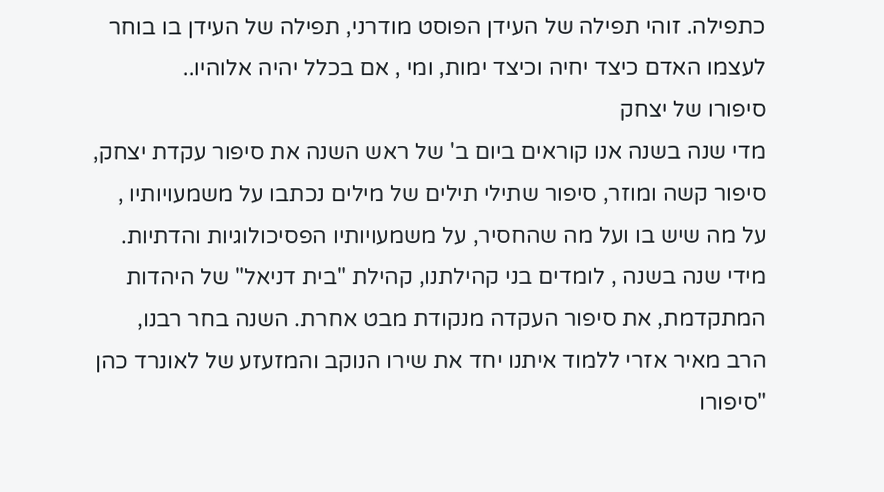כתפילה. זוהי תפילה של העידן הפוסט מודרני, תפילה של העידן בו בוחר לעצמו האדם כיצד יחיה וכיצד ימות, ומי , אם בכלל יהיה אלוהיו..
סיפורו של יצחק
מדי שנה בשנה אנו קוראים ביום ב' של ראש השנה את סיפור עקדת יצחק, סיפור קשה ומוזר, סיפור שתילי תילים של מילים נכתבו על משמעויותיו , על מה שיש בו ועל מה שהחסיר, על משמעויותיו הפסיכולוגיות והדתיות.
מידי שנה בשנה , לומדים בני קהילתנו, קהילת "בית דניאל" של היהדות המתקדמת, את סיפור העקדה מנקודת מבט אחרת. השנה בחר רבנו, הרב מאיר אזרי ללמוד איתנו יחד את שירו הנוקב והמזעזע של לאונרד כהן "סיפורו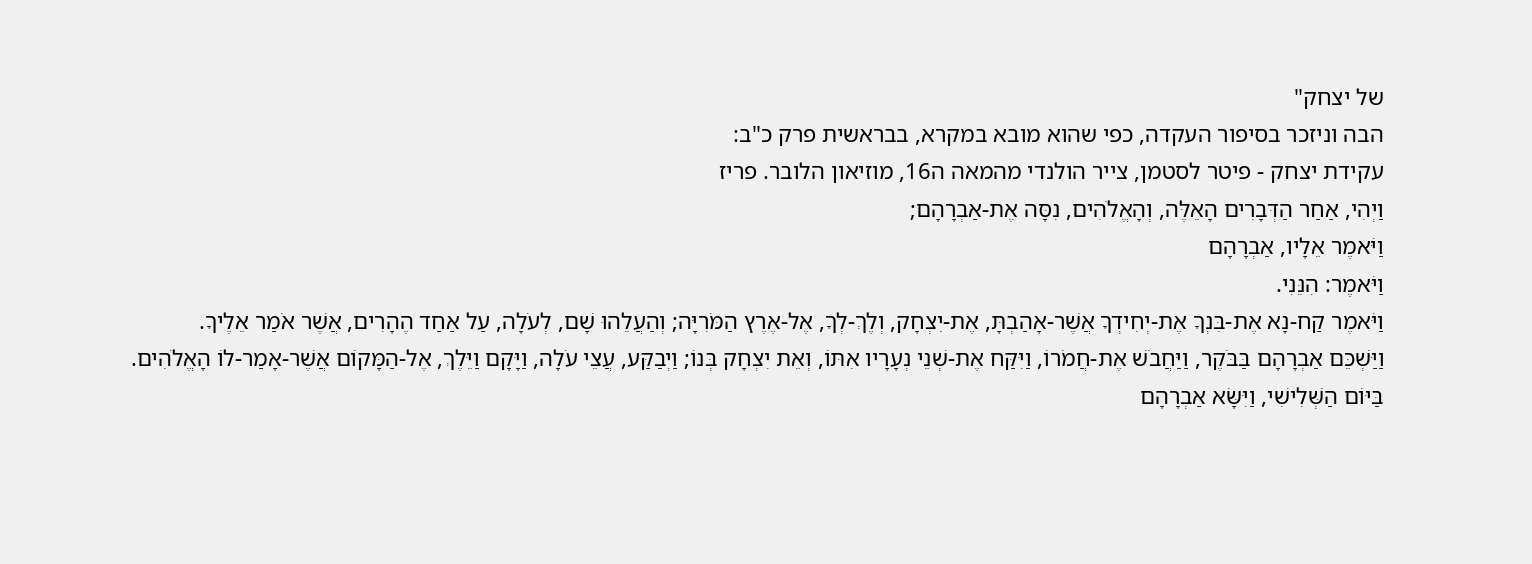של יצחק"
הבה וניזכר בסיפור העקדה, כפי שהוא מובא במקרא, בבראשית פרק כ"ב:
עקידת יצחק - פיטר לסטמן, צייר הולנדי מהמאה ה16, מוזיאון הלובר. פריז
וַיְהִי, אַחַר הַדְּבָרִים הָאֵלֶּה, וְהָאֱלֹהִים, נִסָּה אֶת-אַבְרָהָם;
וַיֹּאמֶר אֵלָיו, אַבְרָהָם
וַיֹּאמֶר: הִנֵּנִי.
וַיֹּאמֶר קַח-נָא אֶת-בִּנְךָ אֶת-יְחִידְךָ אֲשֶׁר-אָהַבְתָּ, אֶת-יִצְחָק, וְלֶךְ-לְךָ, אֶל-אֶרֶץ הַמֹּרִיָּה; וְהַעֲלֵהוּ שָׁם, לְעֹלָה, עַל אַחַד הֶהָרִים, אֲשֶׁר אֹמַר אֵלֶיךָ.
וַיַּשְׁכֵּם אַבְרָהָם בַּבֹּקֶר, וַיַּחֲבֹשׁ אֶת-חֲמֹרוֹ, וַיִּקַּח אֶת-שְׁנֵי נְעָרָיו אִתּוֹ, וְאֵת יִצְחָק בְּנוֹ; וַיְבַקַּע, עֲצֵי עֹלָה, וַיָּקָם וַיֵּלֶךְ, אֶל-הַמָּקוֹם אֲשֶׁר-אָמַר-לוֹ הָאֱלֹהִים.
בַּיּוֹם הַשְּׁלִישִׁי, וַיִּשָּׂא אַבְרָהָם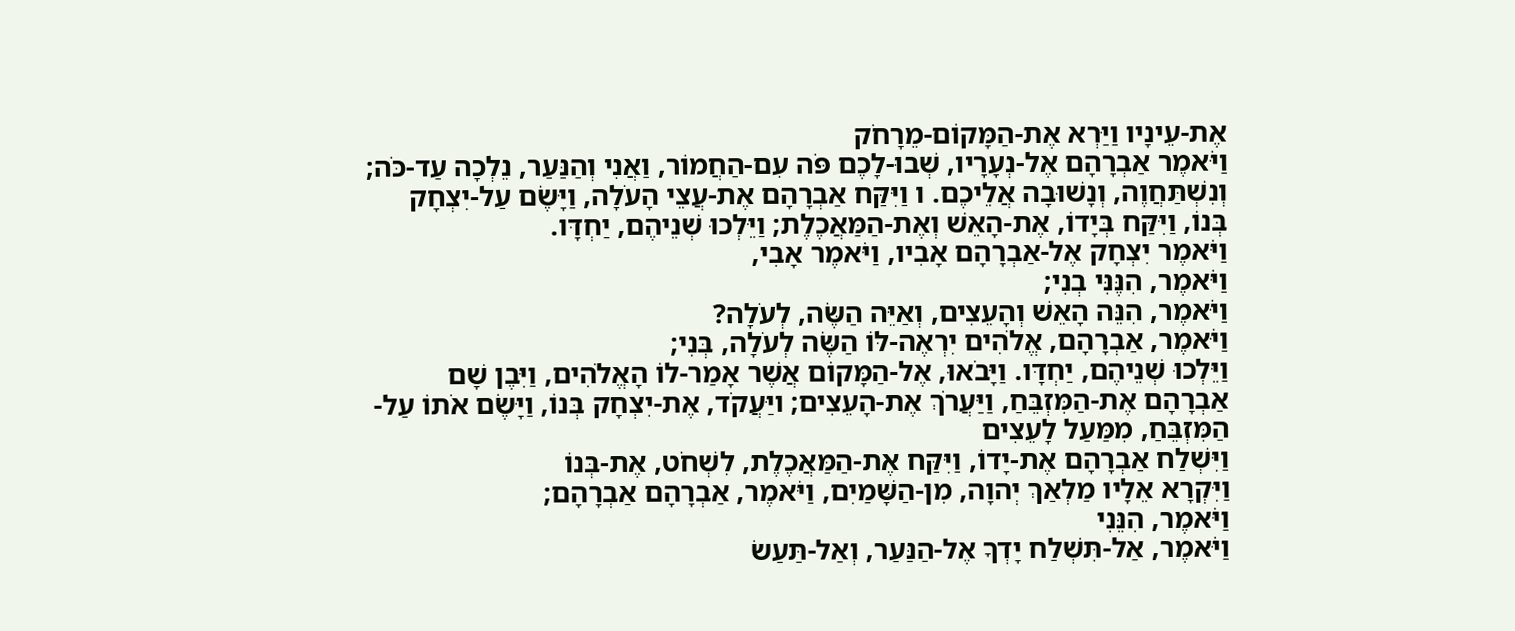אֶת-עֵינָיו וַיַּרְא אֶת-הַמָּקוֹם-מֵרָחֹק
וַיֹּאמֶר אַבְרָהָם אֶל-נְעָרָיו, שְׁבוּ-לָכֶם פֹּה עִם-הַחֲמוֹר, וַאֲנִי וְהַנַּעַר, נֵלְכָה עַד-כֹּה; וְנִשְׁתַּחֲוֶה, וְנָשׁוּבָה אֲלֵיכֶם. ו וַיִּקַּח אַבְרָהָם אֶת-עֲצֵי הָעֹלָה, וַיָּשֶׂם עַל-יִצְחָק בְּנוֹ, וַיִּקַּח בְּיָדוֹ, אֶת-הָאֵשׁ וְאֶת-הַמַּאֲכֶלֶת; וַיֵּלְכוּ שְׁנֵיהֶם, יַחְדָּו.
וַיֹּאמֶר יִצְחָק אֶל-אַבְרָהָם אָבִיו, וַיֹּאמֶר אָבִי,
וַיֹּאמֶר, הִנֶּנִּי בְנִי;
וַיֹּאמֶר, הִנֵּה הָאֵשׁ וְהָעֵצִים, וְאַיֵּה הַשֶּׂה, לְעֹלָה?
וַיֹּאמֶר, אַבְרָהָם, אֱלֹהִים יִרְאֶה-לּוֹ הַשֶּׂה לְעֹלָה, בְּנִי;
וַיֵּלְכוּ שְׁנֵיהֶם, יַחְדָּו. וַיָּבֹאוּ, אֶל-הַמָּקוֹם אֲשֶׁר אָמַר-לוֹ הָאֱלֹהִים, וַיִּבֶן שָׁם אַבְרָהָם אֶת-הַמִּזְבֵּחַ, וַיַּעֲרֹךְ אֶת-הָעֵצִים; ויַּעֲקֹד, אֶת-יִצְחָק בְּנוֹ, וַיָּשֶׂם אֹתוֹ עַל-הַמִּזְבֵּחַ, מִמַּעַל לָעֵצִים
וַיִּשְׁלַח אַבְרָהָם אֶת-יָדוֹ, וַיִּקַּח אֶת-הַמַּאֲכֶלֶת, לִשְׁחֹט, אֶת-בְּנוֹ
וַיִּקְרָא אֵלָיו מַלְאַךְ יְהוָה, מִן-הַשָּׁמַיִם, וַיֹּאמֶר, אַבְרָהָם אַבְרָהָם;
וַיֹּאמֶר, הִנֵּנִי
וַיֹּאמֶר, אַל-תִּשְׁלַח יָדְךָ אֶל-הַנַּעַר, וְאַל-תַּעַשׂ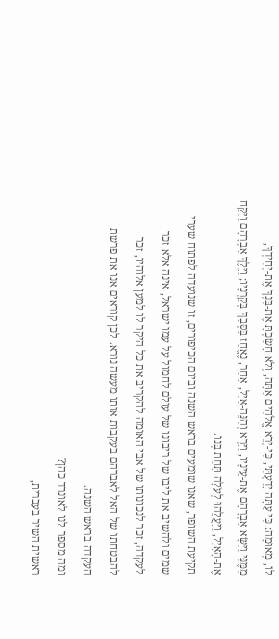לוֹ, מְאוּמָה: כִּי עַתָּה יָדַעְתִּי, כִּי-יְרֵא אֱלֹהִים אַתָּה, וְלֹא חָשַׂכְתָּ אֶת-בִּנְךָ אֶת-יְחִידְךָ,
מִמֶּנִּי וַיִּשָּׂא אַבְרָהָם אֶת-עֵינָיו, וַיַּרְא וְהִנֵּה-אַיִל, אַחַר, נֶאֱחַז בַּסְּבַךְ בְּקַרְנָיו; וַיֵּלֶךְ אַבְרָהָם וַיִּקַּח אֶת-הָאַיִל, וַיַּעֲלֵהוּ לְעֹלָה תַּחַת בְּנוֹ.
תקיעת השופר, שאנו שומעים בראש השנה וביום הכיפורים, זו שנועדה לפתוח שערי שמים ולהשיב את ליבו של ריבונו של עולם לחמול על עמו ישראל, אינה אלא זכר לעקדה, זכר לנכונותו של אבי האומה להקריב את כל היקר לו למען אלוהיו, זכר להבטחתו של האל לאברהם בעקבות אותו מעשה נורא. לכן קוראים אנו את פרשת העקדה בראש השנה.
ומה מספר לנו לאונרד כהן?
ראשית השיר בעברית,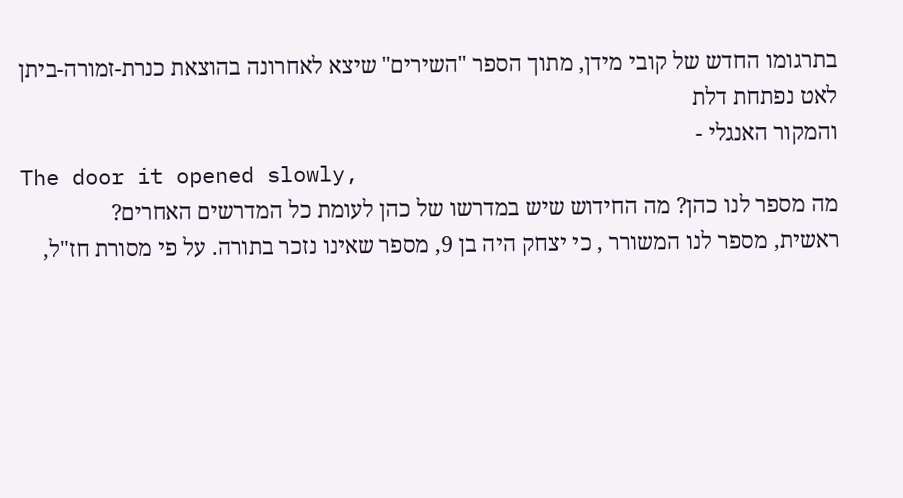בתרגומו החדש של קובי מידן, מתוך הספר "השירים" שיצא לאחרונה בהוצאת כנרת-זמורה-ביתן
לאט נפתחת דלת
והמקור האנגלי -
The door it opened slowly,
מה מספר לנו כהן? מה החידוש שיש במדרשו של כהן לעומת כל המדרשים האחרים?
ראשית, מספר לנו המשורר , כי יצחק היה בן 9, מספר שאינו נזכר בתורה. על פי מסורת חז"ל,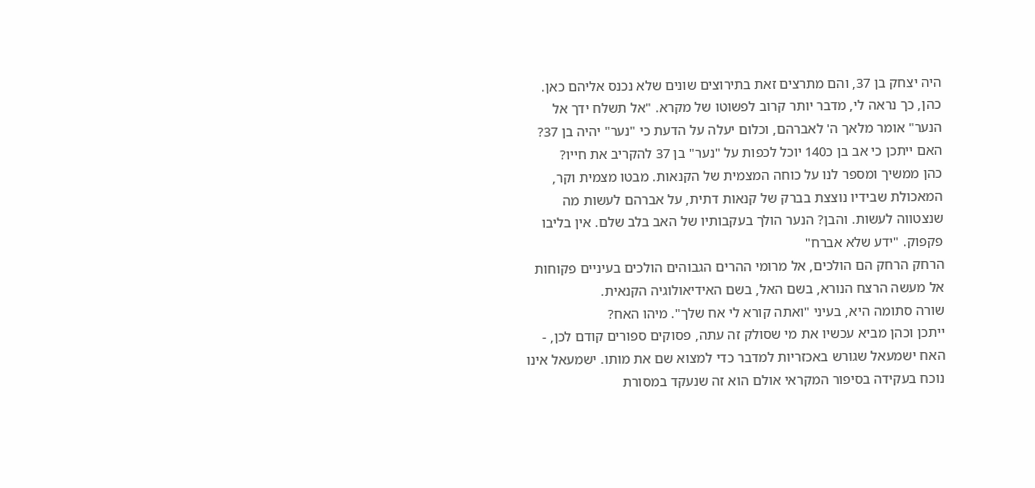היה יצחק בן 37, והם מתרצים זאת בתירוצים שונים שלא נכנס אליהם כאן.
כהן, כך נראה לי, מדבר יותר קרוב לפשוטו של מקרא. "אל תשלח ידך אל הנער" אומר מלאך ה' לאברהם, וכלום יעלה על הדעת כי "נער" יהיה בן 37? האם ייתכן כי אב בן כ140 יוכל לכפות על "נער" בן 37 להקריב את חייו?
כהן ממשיך ומספר לנו על כוחה המצמית של הקנאות. מבטו מצמית וקר, המאכולת שבידיו נוצצת בברק של קנאות דתית, על אברהם לעשות מה שנצטווה לעשות. והבן? הנער הולך בעקבותיו של האב בלב שלם. אין בליבו פקפוק. "ידע שלא אברח"
הרחק הרחק הם הולכים, אל מרומי ההרים הגבוהים הולכים בעיניים פקוחות אל מעשה הרצח הנורא, בשם האל, בשם האידיאולוגיה הקנאית.
שורה סתומה היא, בעיני "ואתה קורא לי אח שלך". מיהו האח?
ייתכן וכהן מביא עכשיו את מי שסולק זה עתה, פסוקים ספורים קודם לכן, - האח ישמעאל שגורש באכזריות למדבר כדי למצוא שם את מותו. ישמעאל אינו נוכח בעקידה בסיפור המקראי אולם הוא זה שנעקד במסורת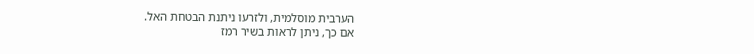הערבית מוסלמית, ולזרעו ניתנת הבטחת האל.
אם כך, ניתן לראות בשיר רמז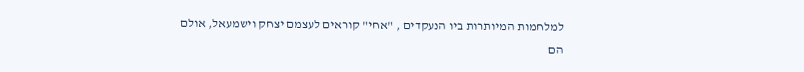למלחמות המיותרות ביו הנעקדים , "אחי" קוראים לעצמם יצחק וישמעאל, אולם הם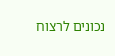נכונים לרצוח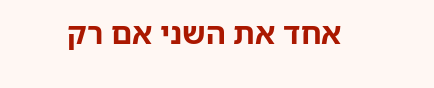אחד את השני אם רק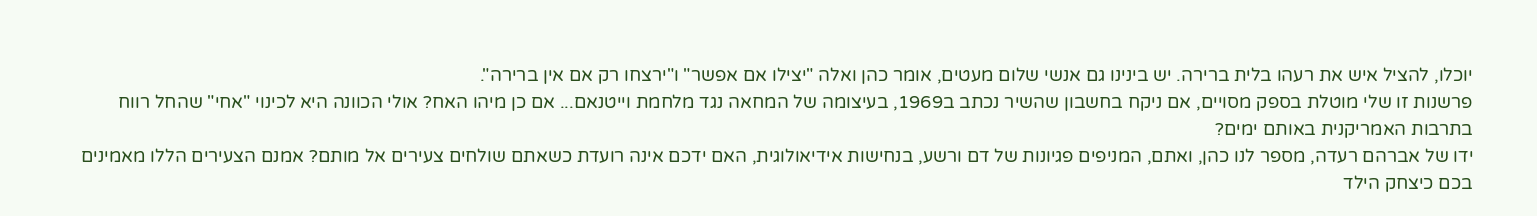יוכלו, להציל איש את רעהו בלית ברירה. יש בינינו גם אנשי שלום מעטים, אומר כהן ואלה "יצילו אם אפשר" ו"ירצחו רק אם אין ברירה".
פרשנות זו שלי מוטלת בספק מסויים, אם ניקח בחשבון שהשיר נכתב ב1969, בעיצומה של המחאה נגד מלחמת וייטנאם... אם כן מיהו האח? אולי הכוונה היא לכינוי "אחי" שהחל רווח בתרבות האמריקנית באותם ימים?
ידו של אברהם רעדה, מספר לנו כהן, ואתם, המניפים פגיונות של דם ורשע, בנחישות אידיאולוגית, האם ידכם אינה רועדת כשאתם שולחים צעירים אל מותם? אמנם הצעירים הללו מאמינים בכם כיצחק הילד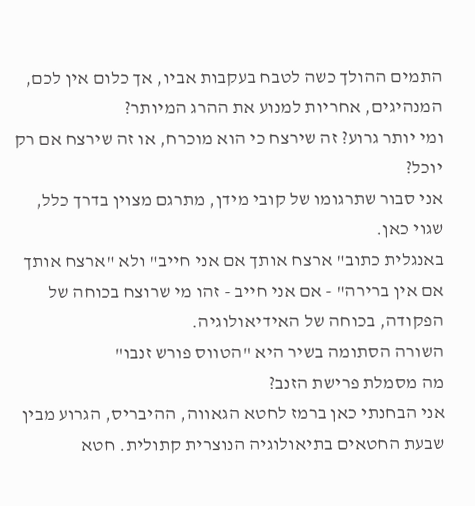התמים ההולך כשה לטבח בעקבות אביו, אך כלום אין לכם, המנהיגים, אחריות למנוע את ההרג המיותר?
ומי יותר גרוע? זה שירצח כי הוא מוכרח, או זה שירצח אם רק יוכל?
אני סבור שתרגומו של קובי מידן, מתרגם מצוין בדרך כלל, שגוי כאן.
באנגלית כתוב" ארצח אותך אם אני חייב" ולא "ארצח אותך אם אין ברירה" - אם אני חייב - זהו מי שרוצח בכוחה של הפקודה, בכוחה של האידיאולוגיה.
השורה הסתומה בשיר היא "הטווס פורש זנבו"
מה מסמלת פרישת הזנב?
אני הבחנתי כאן ברמז לחטא הגאווה, ההיבריס, הגרוע מבין שבעת החטאים בתיאולוגיה הנוצרית קתולית. חטא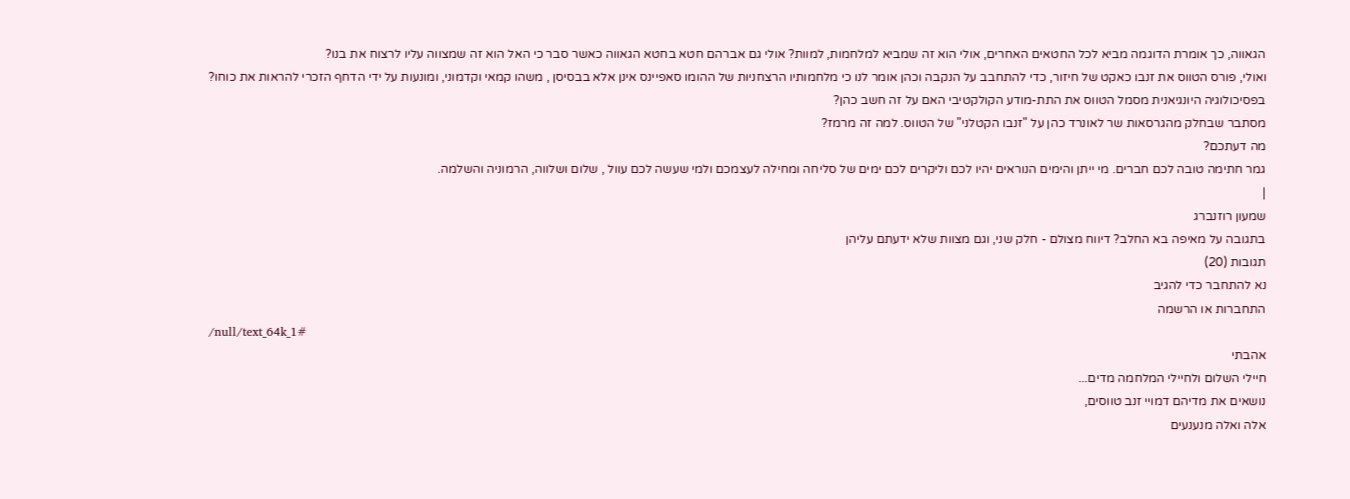הגאווה, כך אומרת הדוגמה מביא לכל החטאים האחרים, אולי הוא זה שמביא למלחמות, למוות? אולי גם אברהם חטא בחטא הגאווה כאשר סבר כי האל הוא זה שמצווה עליו לרצוח את בנו?
ואולי, פורס הטווס את זנבו כאקט של חיזור, כדי להתחבב על הנקבה וכהן אומר לנו כי מלחמותיו הרצחניות של ההומו סאפיינס אינן אלא בבסיסן , משהו קמאי וקדמוני, ומונעות על ידי הדחף הזכרי להראות את כוחו?
בפסיכולוגיה היונגיאנית מסמל הטווס את התת-מודע הקולקטיבי האם על זה חשב כהן?
מסתבר שבחלק מהגרסאות שר לאונרד כהן על "זנבו הקטלני" של הטווס. למה זה מרמז?
מה דעתכם?
גמר חתימה טובה לכם חברים. מי ייתן והימים הנוראים יהיו לכם וליקרים לכם ימים של סליחה ומחילה לעצמכם ולמי שעשה לכם עוול , שלום ושלווה, הרמוניה והשלמה.
|
שמעון רוזנברג
בתגובה על מאיפה בא החלב? דיווח מצולם - חלק שני, וגם מצוות שלא ידעתם עליהן
תגובות (20)
נא להתחבר כדי להגיב
התחברות או הרשמה
/null/text_64k_1#
אהבתי
חיילי השלום ולחיילי המלחמה מדים...
נושאים את מדיהם דמויי זנב טווסים,
אלה ואלה מנענעים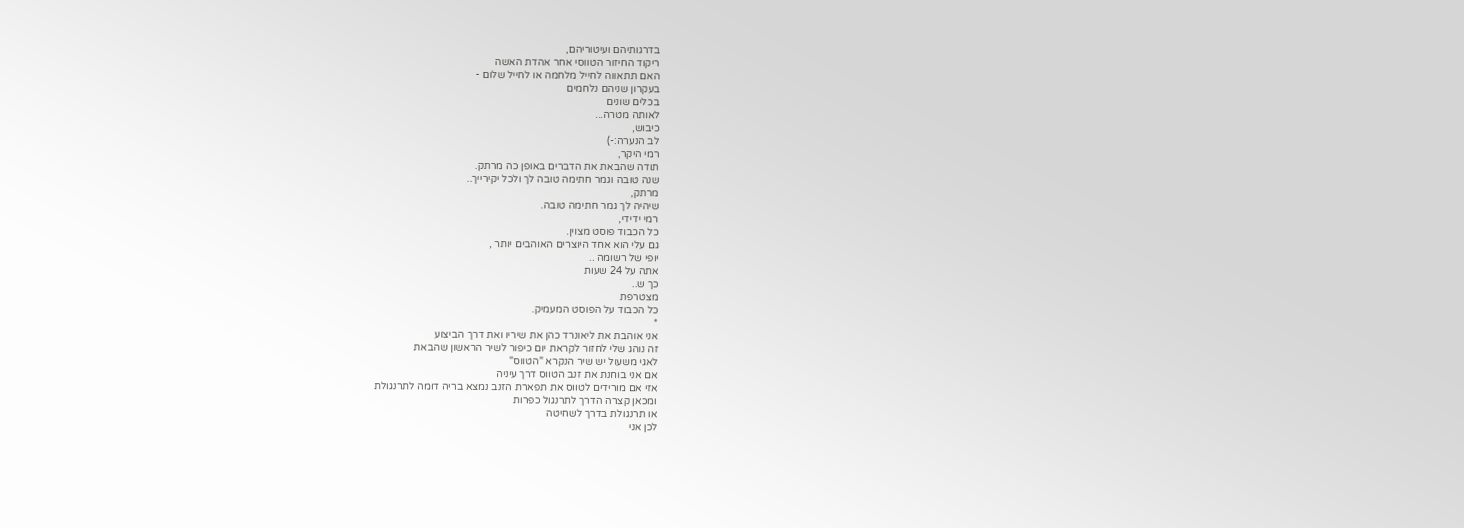בדרגותיהם ועיטוריהם,
ריקוד החיזור הטווסי אחר אהדת האשה
האם תתאווה לחייל מלחמה או לחייל שלום -
בעקרון שניהם נלחמים
בכלים שונים
לאותה מטרה...
כיבוש,
לב הנערה:-)
רמי היקר,
תודה שהבאת את הדברים באופן כה מרתק.
שנה טובה וגמר חתימה טובה לך ולכל יקירייך..
מרתק,
שיהיה לך גמר חתימה טובה.
רמי ידידי,
כל הכבוד פוסט מצוין.
גם עלי הוא אחד היוצרים האוהבים יותר ,
יופי של רשומה ..
אתה על 24 שעות
כך ש..
מצטרפת
כל הכבוד על הפוסט המעמיק.
*
אני אוהבת את ליאונרד כהן את שיריו ואת דרך הביצוע
זה נוהג שלי לחזור לקראת יום כיפור לשיר הראשון שהבאת
לאגי משעול יש שיר הנקרא "הטווס"
אם אני בוחנת את זנב הטווס דרך עיניה
אזי אם מורידים לטווס את תפארת הזנב נמצא בריה דומה לתרנגולת
ומכאן קצרה הדרך לתרנגול כפרות
או תרנגולת בדרך לשחיטה
לכן אני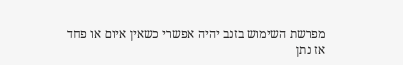מפרשת השימוש בזנב יהיה אפשרי כשאין איום או פחד
אז נתן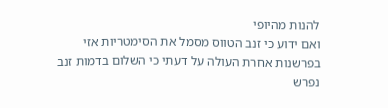להנות מהיופי
ואם ידוע כי זנב הטווס מסמל את הסימטריות אזי
בפרשנות אחרת העולה על דעתי כי השלום בדמות זנב נפרש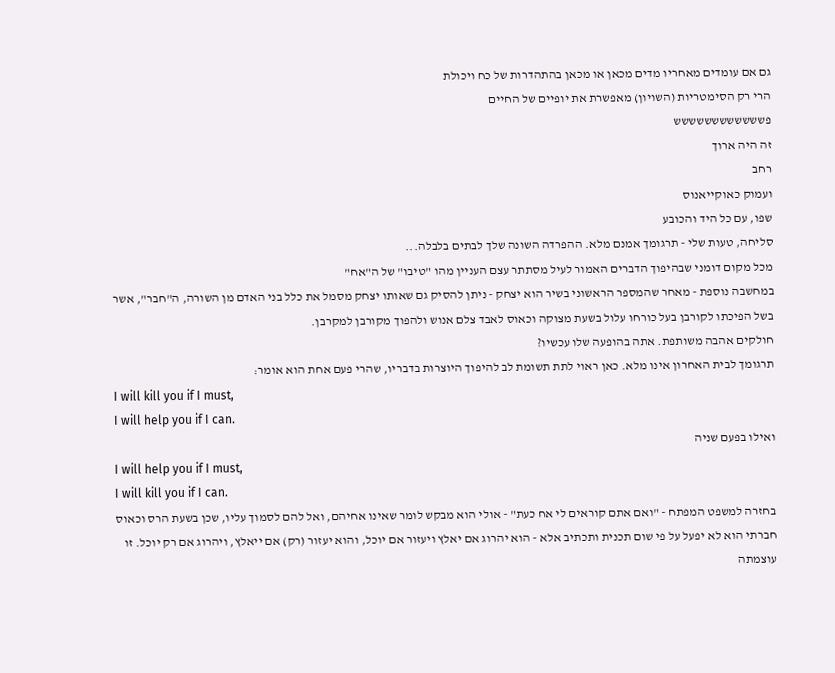גם אם עומדים מאחריו מדים מכאן או מכאן בהתהדרות של כח ויכולת
הרי רק הסימטריות (השויון) מאפשרת את יופיים של החיים
פשששששששששששש
זה היה ארוך
רחב
ועמוק כאוקייאנוס
שפו, עם כל היד והכובע
סליחה, טעות שלי - תרגומך אמנם מלא. ההפרדה השונה שלך לבתים בלבלה...
מכל מקום דומני שבהיפוך הדברים האמור לעיל מסתתר עצם העניין מהו "טיבו" של ה"אח"
במחשבה נוספת - מאחר שהמספר הראשוני בשיר הוא יצחק - ניתן להסיק גם שאותו יצחק מסמל את כלל בני האדם מן השורה, ה"חבר", אשר בשל הפיכתו לקורבן בעל כורחו עלול בשעת מצוקה וכאוס לאבד צלם אנוש ולהפוך מקורבן למקרבן.
חולקים אהבה משותפת. אתה בהופעה שלו עכשיו?
תרגומך לבית האחרון אינו מלא. כאן ראוי לתת תשומת לב להיפוך היוצרות בדבריו, שהרי פעם אחת הוא אומר:
I will kill you if I must,
I will help you if I can.
ואילו בפעם שניה
I will help you if I must,
I will kill you if I can.
בחזרה למשפט המפתח - "ואם אתם קוראים לי אח כעת" - אולי הוא מבקש לומר שאינו אחיהם, ואל להם לסמוך עליו, שכן בשעת הרס וכאוס חברתי הוא לא יפעל על פי שום תכנית ותכתיב אלא - הוא יהרוג אם יאלץ ויעזור אם יוכל, והוא יעזור (רק) אם ייאלץ, ויהרוג אם רק יוכל. זו עוצמתה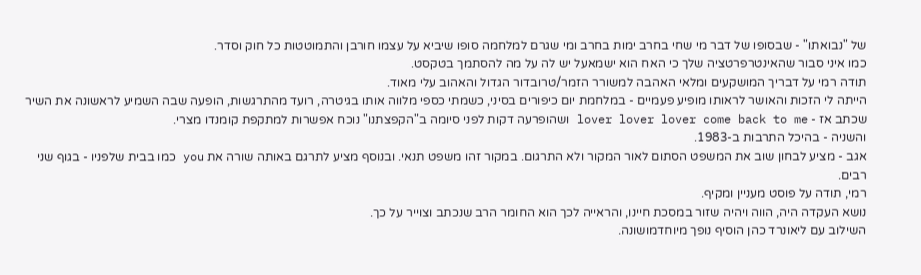של "נבואתו" - שבסופו של דבר מי שחי בחרב ימות בחרב ומי שגרם למלחמה סופו שיביא על עצמו חורבן והתמוטטות כל חוק וסדר.
כמו איני סבור שהאינטרפרטציה שלך כי האח הוא ישמאעל יש לה על מה להסתמך בטקסט.
תודה רמי על דבריך המושקעים ומלאי האהבה למשורר הזמר/טרובדור הגדול והאהוב עלי מאוד.
הייתה לי הזכות והאושר לראותו מופיע פעמיים - במלחמת יום כיפורים בסיני, כשמתי כספי מלווה אותו בגיטרה, רועד מהתרגשות, הופעה שבה השמיע לראשונה את השיר שכתב אז - lover lover lover come back to me ושהופרעה דקות לפני סיומה ב"הקפצתנו" נוכח אפשרות למתקפת קומנדו מצרי.
והשניה - בהיכל התרבות ב-1983.
אגב - מציע לבחון שוב את המשפט הסתום לאור המקור ולא התרגום. במקור זהו משפט תנאי. ובנוסף מציע לתרגם באותה שורה את you כמו בבית שלפניו - בגוף שני רבים.
רמי, תודה על פוסט מעניין ומקיף.
נושא העקדה היה, הווה ויהיה שזור במסכת חיינו, והראייה לכך הוא החומר הרב שנכתב וצוייר על כך.
השילוב עם ליאונרד כהן הוסיף נופך מיוחדמושונה.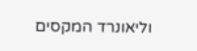וליאונרד המקסים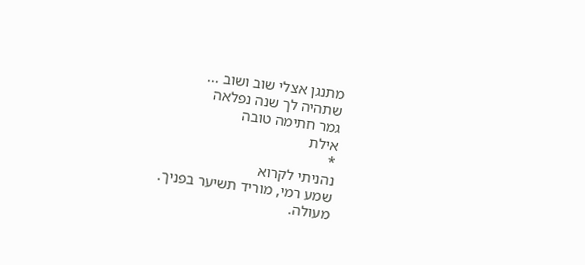מתנגן אצלי שוב ושוב ...
שתהיה לך שנה נפלאה
גמר חתימה טובה
אילת
*
נהניתי לקרוא
שמע רמי, מוריד תשיער בפניך.
מעולה.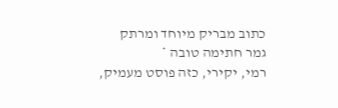כתוב מבריק מיוחד ומרתק
גמר חתימה טובה *
רמי, יקירי, כזה פוסט מעמיק,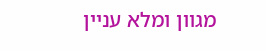מגוון ומלא עניין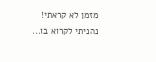מזמן לא קראתי! נהניתי לקרוא בו...